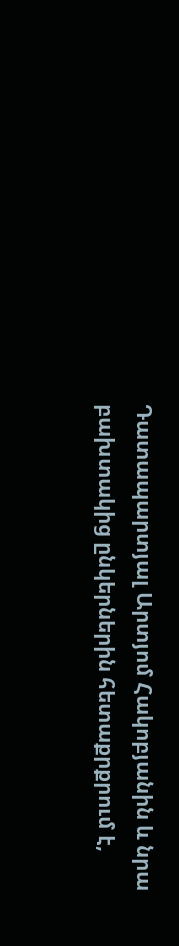Դատապարտյալ Արտյոմ Հակոբյանին և նրա բախտակից ընկերներին հետաքրքրում է,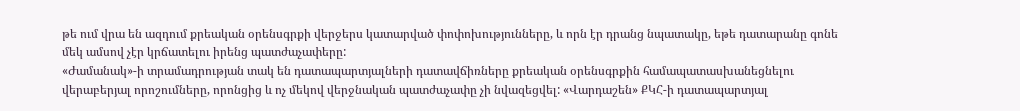թե ում վրա են ազդում քրեական օրենսգրքի վերջերս կատարված փոփոխությունները, և որն էր դրանց նպատակը, եթե դատարանը գոնե մեկ ամսով չէր կրճատելու իրենց պատժաչափերը:
«Ժամանակ»-ի տրամադրության տակ են դատապարտյալների դատավճիռները քրեական օրենսգրքին համապատասխանեցնելու վերաբերյալ որոշումները, որոնցից և ոչ մեկով վերջնական պատժաչափը չի նվազեցվել: «Վարդաշեն» ՔԿՀ-ի դատապարտյալ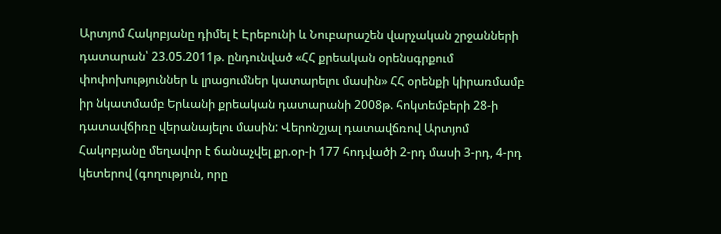Արտյոմ Հակոբյանը դիմել է Էրեբունի և Նուբարաշեն վարչական շրջանների դատարան՝ 23.05.2011թ. ընդունված «ՀՀ քրեական օրենսգրքում փոփոխություններ և լրացումներ կատարելու մասին» ՀՀ օրենքի կիրառմամբ իր նկատմամբ Երևանի քրեական դատարանի 2008թ. հոկտեմբերի 28-ի դատավճիռը վերանայելու մասին: Վերոնշյալ դատավճռով Արտյոմ Հակոբյանը մեղավոր է ճանաչվել քր.օր-ի 177 հոդվածի 2-րդ մասի 3-րդ, 4-րդ կետերով (գողություն, որը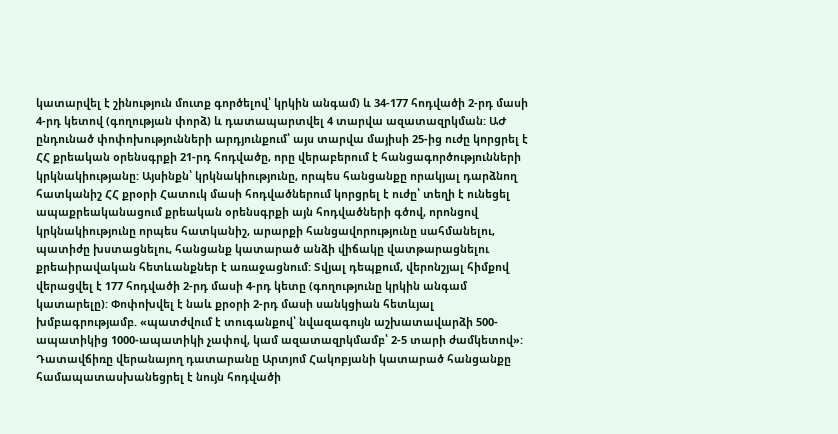կատարվել է շինություն մուտք գործելով՝ կրկին անգամ) և 34-177 հոդվածի 2-րդ մասի 4-րդ կետով (գողության փորձ) և դատապարտվել 4 տարվա ազատազրկման: ԱԺ ընդունած փոփոխությունների արդյունքում՝ այս տարվա մայիսի 25-ից ուժը կորցրել է ՀՀ քրեական օրենսգրքի 21-րդ հոդվածը, որը վերաբերում է հանցագործությունների կրկնակիությանը: Այսինքն՝ կրկնակիությունը, որպես հանցանքը որակյալ դարձնող հատկանիշ ՀՀ քրօրի Հատուկ մասի հոդվածներում կորցրել է ուժը՝ տեղի է ունեցել ապաքրեականացում քրեական օրենսգրքի այն հոդվածների գծով, որոնցով կրկնակիությունը որպես հատկանիշ, արարքի հանցավորությունը սահմանելու, պատիժը խստացնելու, հանցանք կատարած անձի վիճակը վատթարացնելու քրեաիրավական հետևանքներ է առաջացնում: Տվյալ դեպքում, վերոնշյալ հիմքով վերացվել է 177 հոդվածի 2-րդ մասի 4-րդ կետը (գողությունը կրկին անգամ կատարելը): Փոփոխվել է նաև քրօրի 2-րդ մասի սանկցիան հետևյալ խմբագրությամբ. «պատժվում է տուգանքով՝ նվազագույն աշխատավարձի 500-ապատիկից 1000-ապատիկի չափով, կամ ազատազրկմամբ՝ 2-5 տարի ժամկետով»: Դատավճիռը վերանայող դատարանը Արտյոմ Հակոբյանի կատարած հանցանքը համապատասխանեցրել է նույն հոդվածի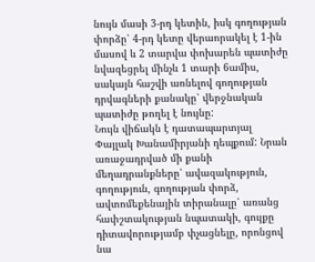նույն մասի 3-րդ կետին, իսկ գողության փորձը՝ 4-րդ կետը վերաորակել է 1-ին մասով և 2 տարվա փոխարեն պատիժը նվազեցրել մինչև 1 տարի 6ամիս, սակայն հաշվի առնելով գողության դրվագների քանակը՝ վերջնական պատիժը թողել է նույնը:
Նույն վիճակն է դատապարտյալ Փայլակ Խանամիրյանի դեպքում: Նրան առաջադրված մի քանի մեղադրանքները՝ ավազակություն, գողություն, գողության փորձ, ավտոմեքենային տիրանալը՝ առանց հափշտակության նպատակի, գույքը դիտավորությամբ փչացնելը, որոնցով նա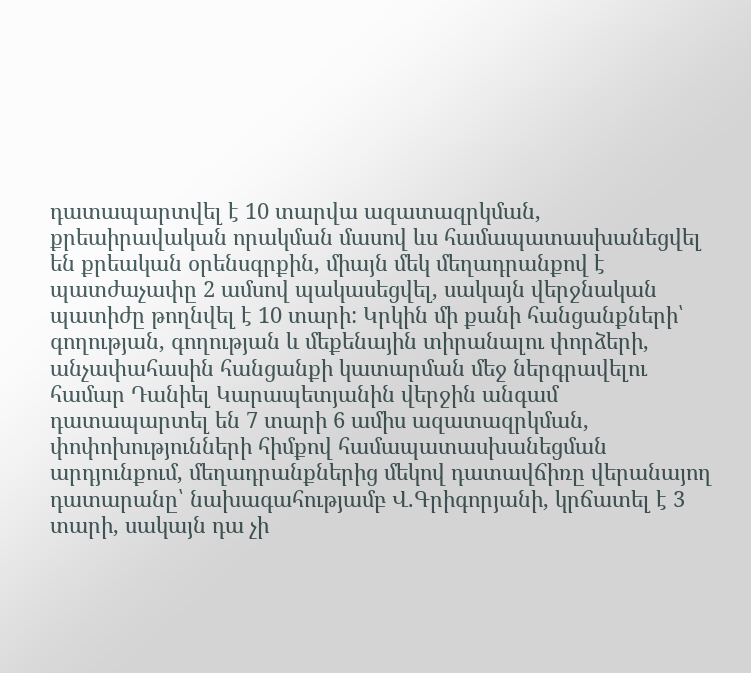դատապարտվել է 10 տարվա ազատազրկման, քրեաիրավական որակման մասով ևս համապատասխանեցվել են քրեական օրենսգրքին, միայն մեկ մեղադրանքով է պատժաչափը 2 ամսով պակասեցվել, սակայն վերջնական պատիժը թողնվել է 10 տարի: Կրկին մի քանի հանցանքների՝ գողության, գողության և մեքենային տիրանալու փորձերի, անչափահասին հանցանքի կատարման մեջ ներգրավելու համար Դանիել Կարապետյանին վերջին անգամ դատապարտել են 7 տարի 6 ամիս ազատազրկման, փոփոխությունների հիմքով համապատասխանեցման արդյունքում, մեղադրանքներից մեկով դատավճիռը վերանայող դատարանը՝ նախագահությամբ Վ.Գրիգորյանի, կրճատել է 3 տարի, սակայն դա չի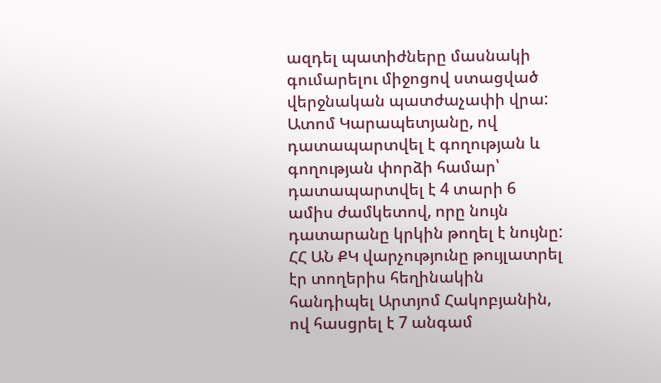ազդել պատիժները մասնակի գումարելու միջոցով ստացված վերջնական պատժաչափի վրա: Ատոմ Կարապետյանը, ով դատապարտվել է գողության և գողության փորձի համար՝ դատապարտվել է 4 տարի 6 ամիս ժամկետով, որը նույն դատարանը կրկին թողել է նույնը:
ՀՀ ԱՆ ՔԿ վարչությունը թույլատրել էր տողերիս հեղինակին հանդիպել Արտյոմ Հակոբյանին, ով հասցրել է 7 անգամ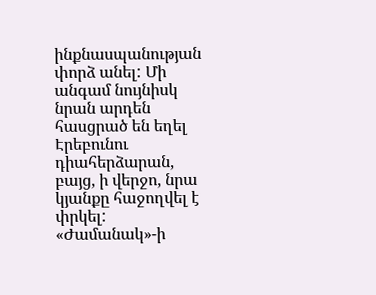ինքնասպանության փորձ անել: Մի անգամ նույնիսկ նրան արդեն հասցրած են եղել Էրեբունու դիահերձարան, բայց, ի վերջո, նրա կյանքը հաջողվել է փրկել: «Ժամանակ»-ի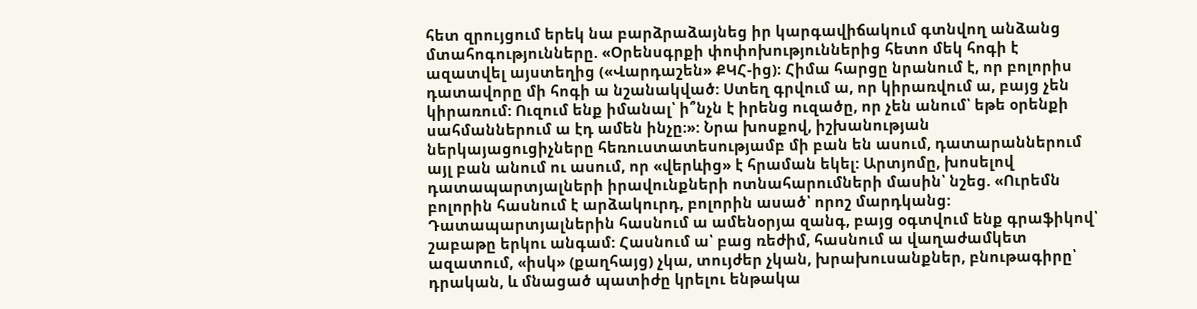հետ զրույցում երեկ նա բարձրաձայնեց իր կարգավիճակում գտնվող անձանց մտահոգությունները. «Օրենսգրքի փոփոխություններից հետո մեկ հոգի է ազատվել այստեղից («Վարդաշեն» ՔԿՀ-ից)։ Հիմա հարցը նրանում է, որ բոլորիս դատավորը մի հոգի ա նշանակված: Ստեղ գրվում ա, որ կիրառվում ա, բայց չեն կիրառում: Ուզում ենք իմանալ՝ ի՞նչն է իրենց ուզածը, որ չեն անում՝ եթե օրենքի սահմաններում ա էդ ամեն ինչը։»: Նրա խոսքով, իշխանության ներկայացուցիչները հեռուստատեսությամբ մի բան են ասում, դատարաններում այլ բան անում ու ասում, որ «վերևից» է հրաման եկել: Արտյոմը, խոսելով դատապարտյալների իրավունքների ոտնահարումների մասին՝ նշեց. «Ուրեմն բոլորին հասնում է արձակուրդ, բոլորին ասած՝ որոշ մարդկանց: Դատապարտյալներին հասնում ա ամենօրյա զանգ, բայց օգտվում ենք գրաֆիկով՝ շաբաթը երկու անգամ: Հասնում ա՝ բաց ռեժիմ, հասնում ա վաղաժամկետ ազատում, «իսկ» (քաղհայց) չկա, տույժեր չկան, խրախուսանքներ, բնութագիրը՝ դրական, և մնացած պատիժը կրելու ենթակա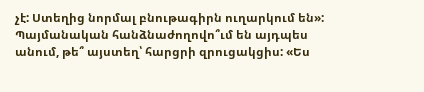չէ: Ստեղից նորմալ բնութագիրն ուղարկում են»:
Պայմանական հանձնաժողովո՞ւմ են այդպես անում, թե՞ այստեղ՝ հարցրի զրուցակցիս: «Ես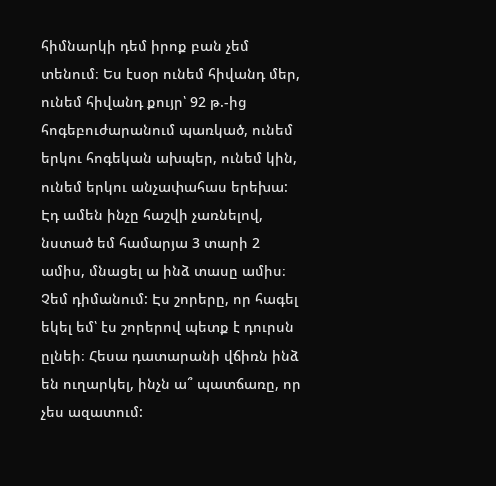հիմնարկի դեմ իրոք բան չեմ տենում։ Ես էսօր ունեմ հիվանդ մեր, ունեմ հիվանդ քույր՝ 92 թ.-ից հոգեբուժարանում պառկած, ունեմ երկու հոգեկան ախպեր, ունեմ կին, ունեմ երկու անչափահաս երեխա: Էդ ամեն ինչը հաշվի չառնելով, նստած եմ համարյա 3 տարի 2 ամիս, մնացել ա ինձ տասը ամիս։ Չեմ դիմանում: Էս շորերը, որ հագել եկել եմ՝ էս շորերով պետք է դուրսն ըլնեի։ Հեսա դատարանի վճիռն ինձ են ուղարկել, ինչն ա՞ պատճառը, որ չես ազատում: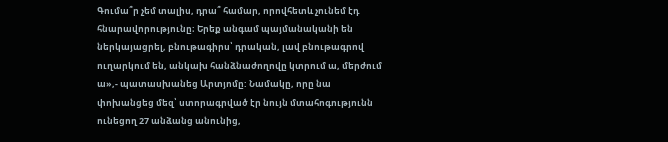Գումա՞ր չեմ տալիս, դրա՞ համար, որովհետև չունեմ էդ հնարավորությունը։ Երեք անգամ պայմանականի են ներկայացրել, բնութագիրս՝ դրական, լավ բնութագրով ուղարկում են, անկախ հանձնաժողովը կտրում ա, մերժում ա»,- պատասխանեց Արտյոմը: Նամակը, որը նա փոխանցեց մեզ՝ ստորագրված էր նույն մտահոգությունն ունեցող 27 անձանց անունից,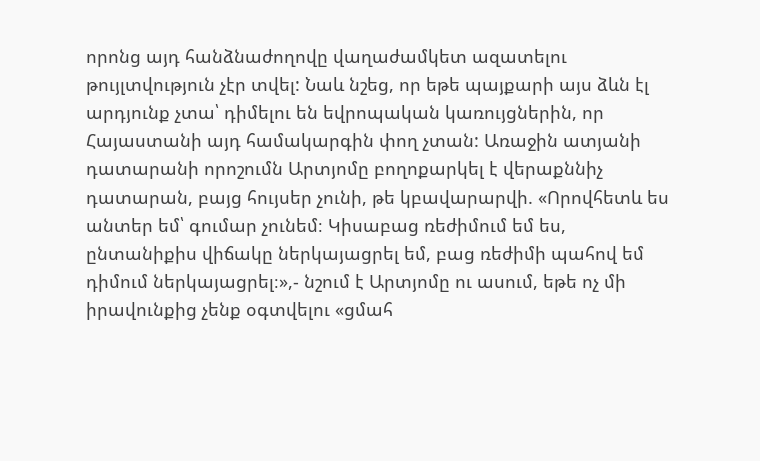որոնց այդ հանձնաժողովը վաղաժամկետ ազատելու թույլտվություն չէր տվել: Նաև նշեց, որ եթե պայքարի այս ձևն էլ արդյունք չտա՝ դիմելու են եվրոպական կառույցներին, որ Հայաստանի այդ համակարգին փող չտան: Առաջին ատյանի դատարանի որոշումն Արտյոմը բողոքարկել է վերաքննիչ դատարան, բայց հույսեր չունի, թե կբավարարվի. «Որովհետև ես անտեր եմ՝ գումար չունեմ։ Կիսաբաց ռեժիմում եմ ես, ընտանիքիս վիճակը ներկայացրել եմ, բաց ռեժիմի պահով եմ դիմում ներկայացրել։»,- նշում է Արտյոմը ու ասում, եթե ոչ մի իրավունքից չենք օգտվելու «ցմահ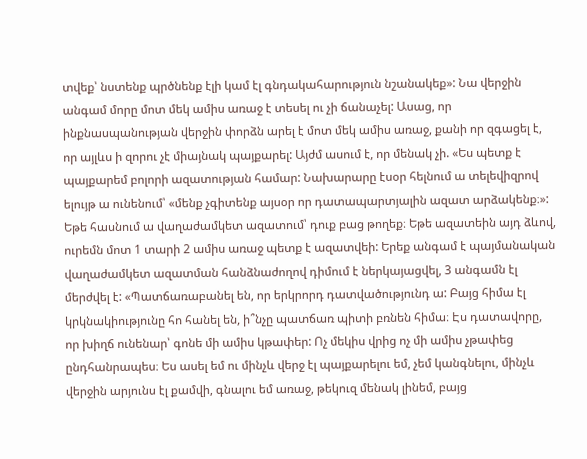տվեք՝ նստենք պրծնենք էլի կամ էլ գնդակահարություն նշանակեք»: Նա վերջին անգամ մորը մոտ մեկ ամիս առաջ է տեսել ու չի ճանաչել: Ասաց, որ ինքնասպանության վերջին փորձն արել է մոտ մեկ ամիս առաջ, քանի որ զգացել է, որ այլևս ի զորու չէ միայնակ պայքարել: Այժմ ասում է, որ մենակ չի. «Ես պետք է պայքարեմ բոլորի ազատության համար: Նախարարը էսօր հելնում ա տելեվիզրով ելույթ ա ունենում՝ «մենք չգիտենք այսօր որ դատապարտյալին ազատ արձակենք։»: Եթե հասնում ա վաղաժամկետ ազատում՝ դուք բաց թողեք։ Եթե ազատեին այդ ձևով, ուրեմն մոտ 1 տարի 2 ամիս առաջ պետք է ազատվեի: Երեք անգամ է պայմանական վաղաժամկետ ազատման հանձնաժողով դիմում է ներկայացվել, 3 անգամն էլ մերժվել է: «Պատճառաբանել են, որ երկրորդ դատվածությունդ ա: Բայց հիմա էլ կրկնակիությունը հո հանել են, ի՞նչը պատճառ պիտի բռնեն հիմա։ Էս դատավորը, որ խիղճ ունենար՝ գոնե մի ամիս կթափեր: Ոչ մեկիս վրից ոչ մի ամիս չթափեց ընդհանրապես։ Ես ասել եմ ու մինչև վերջ էլ պայքարելու եմ, չեմ կանգնելու, մինչև վերջին արյունս էլ քամվի, գնալու եմ առաջ, թեկուզ մենակ լինեմ, բայց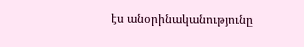էս անօրինականությունը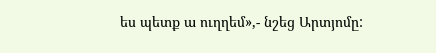ես պետք ա ուղղեմ»,- նշեց Արտյոմը: